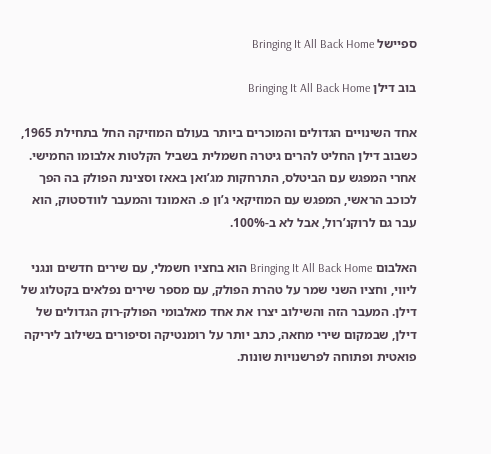ספיישל Bringing It All Back Home

בוב דילן Bringing It All Back Home

אחד השינויים הגדולים והמוכרים ביותר בעולם המוזיקה החל בתחילת 1965, כשבוב דילן החליט להרים גיטרה חשמלית בשביל הקלטות אלבומו החמישי. אחרי המפגש עם הביטלס, התרחקות מג’ואן באאז וסצינת הפולק בה הפך לכוכב הראשי, המפגש עם המוזיקאי ג’ון פ. האמונד והמעבר לוודסטוק, הוא עבר גם לרוקנ’רול, אבל לא ב-100%.

האלבום Bringing It All Back Home הוא בחציו חשמלי, עם שירים חדשים ונגני ליווי, וחציו השני שמר על טהרת הפולק, עם מספר שירים נפלאים בקטלוג של דילן. המעבר הזה והשילוב יצרו את אחד מאלבומי הפולק-רוק הגדולים של דילן, שבמקום שירי מחאה, כתב יותר על רומנטיקה וסיפורים בשילוב ליריקה פואטית ופתוחה לפרשנויות שונות.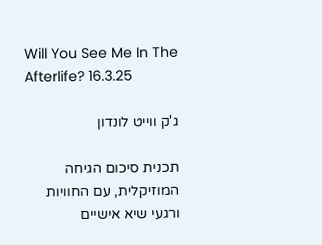Will You See Me In The Afterlife? 16.3.25

ג'ק ווייט לונדון

תכנית סיכום הגיחה המוזיקלית, עם החוויות ורגעי שיא אישיים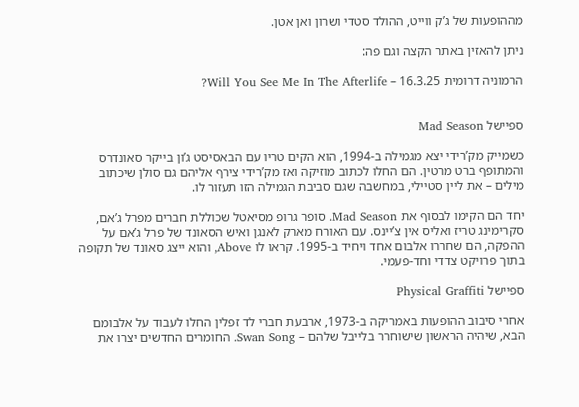מההופעות של ג’ק ווייט, ההולד סטדי ושרון ואן אטן.

ניתן להאזין באתר הקצה וגם פה:

הרמוניה דרומית 16.3.25 – Will You See Me In The Afterlife?


ספיישל Mad Season

כשמייק מק’רידי יצא מגמילה ב-1994, הוא הקים טריו עם הבאסיסט ג’ון בייקר סאונדרס והמתופף ברט מרטין. הם החלו לכתוב מוזיקה ואז מק’רידי צירף אליהם גם סולן שיכתוב מילים – את ליין סטיילי, במחשבה שגם סביבת הגמילה הזו תעזור לו.

יחד הם הקימו לבסוף את Mad Season. סופר גרופ מסיאטל שכוללת חברים מפרל ג’אם, סקרימינג טריז ואליס אין צ’יינס. עם האורח מארק לאנגן ואיש הסאונד של פרל ג’אם על ההפקה, הם שחררו אלבום אחד ויחיד ב-1995. קראו לו Above, והוא ייצג סאונד של תקופה בתוך פרויקט צדדי וחד-פעמי.

ספיישל Physical Graffiti

אחרי סיבוב ההופעות באמריקה ב-1973, ארבעת חברי לד זפלין החלו לעבוד על אלבומם הבא, שיהיה הראשון שישוחרר בלייבל שלהם – Swan Song. החומרים החדשים יצרו את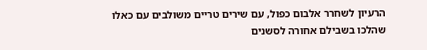הרעיון לשחרר אלבום כפול, עם שירים טריים משולבים עם כאלו שהלכו בשבילם אחורה לסשנים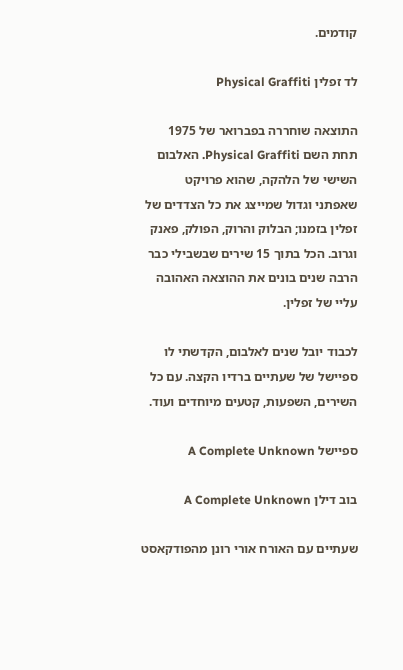קודמים.

לד זפלין Physical Graffiti

התוצאה שוחררה בפברואר של 1975 תחת השם Physical Graffiti. האלבום השישי של הלהקה, שהוא פרויקט שאפתני וגדול שמייצג את כל הצדדים של זפלין בזמנו; הבלוק והרוק, הפולק, פאנק וגרוב. הכל בתוך 15 שירים שבשבילי כבר הרבה שנים בונים את ההוצאה האהובה עליי של זפלין.

לכבוד יובל שנים לאלבום, הקדשתי לו ספיישל של שעתיים ברדיו הקצה. עם כל השירים, השפעות, קטעים מיוחדים ועוד.

ספיישל A Complete Unknown

בוב דילן A Complete Unknown

שעתיים עם האורח אורי רונן מהפודקאסט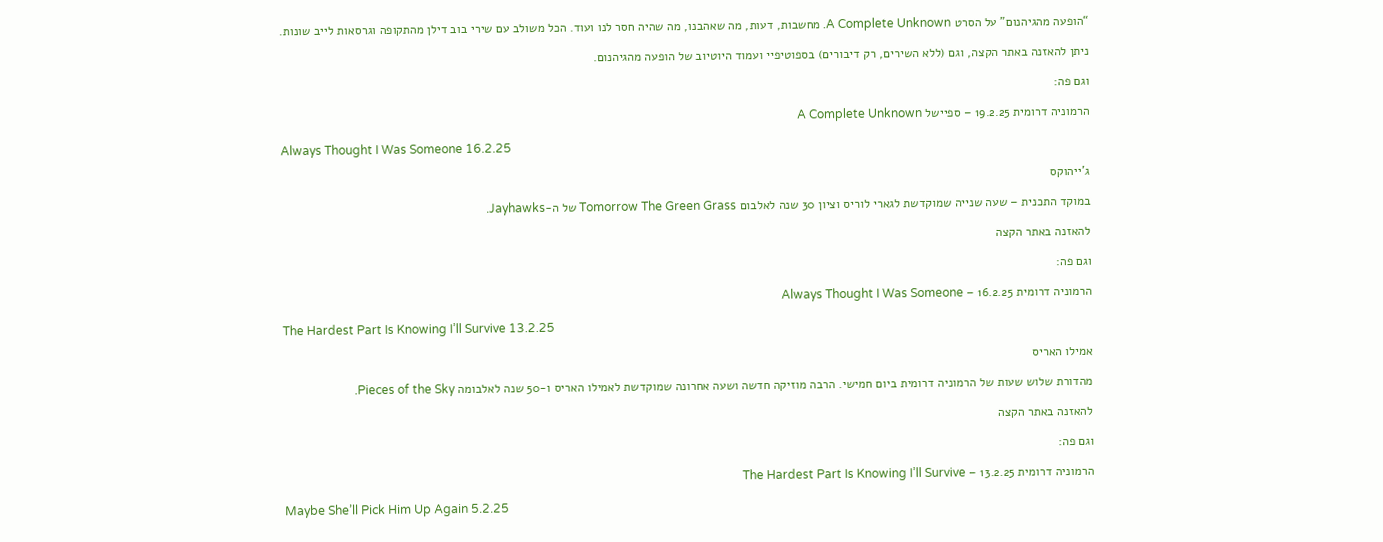“הופעה מהגיהנום” על הסרט A Complete Unknown. מחשבות, דעות, מה שאהבנו, מה שהיה חסר לנו ועוד. הכל משולב עם שירי בוב דילן מהתקופה וגרסאות לייב שונות.

ניתן להאזנה באתר הקצה, וגם (ללא השירים, רק דיבורים) בספוטיפיי ועמוד היוטיוב של הופעה מהגיהנום.

וגם פה:

הרמוניה דרומית 19.2.25 – ספיישל A Complete Unknown

Always Thought I Was Someone 16.2.25

ג'ייהוקס

במוקד התכנית – שעה שנייה שמוקדשת לגארי לוריס וציון 30 שנה לאלבום Tomorrow The Green Grass של ה-Jayhawks.

להאזנה באתר הקצה

וגם פה:

הרמוניה דרומית 16.2.25 – Always Thought I Was Someone

The Hardest Part Is Knowing I’ll Survive 13.2.25

אמילו האריס

מהדורת שלוש שעות של הרמוניה דרומית ביום חמישי. הרבה מוזיקה חדשה ושעה אחרונה שמוקדשת לאמילו האריס ו-50 שנה לאלבומה Pieces of the Sky.

להאזנה באתר הקצה

וגם פה:

הרמוניה דרומית 13.2.25 – The Hardest Part Is Knowing I’ll Survive

Maybe She’ll Pick Him Up Again 5.2.25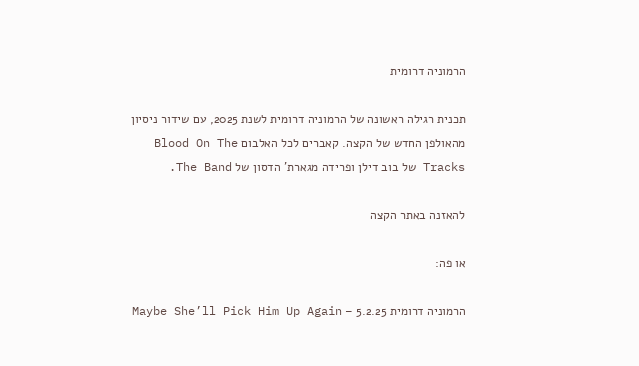הרמוניה דרומית

תכנית רגילה ראשונה של הרמוניה דרומית לשנת 2025, עם שידור ניסיון מהאולפן החדש של הקצה. קאברים לכל האלבום Blood On The Tracks של בוב דילן ופרידה מגארת’ הדסון של The Band.

להאזנה באתר הקצה

או פה:

הרמוניה דרומית 5.2.25 – Maybe She’ll Pick Him Up Again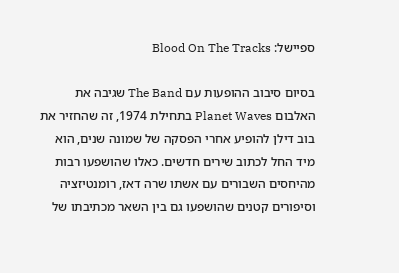ספיישל: Blood On The Tracks

בסיום סיבוב ההופעות עם The Band שגיבה את האלבום Planet Waves בתחילת 1974, זה שהחזיר את בוב דילן להופיע אחרי הפסקה של שמונה שנים, הוא מיד החל לכתוב שירים חדשים. כאלו שהושפעו רבות מהיחסים השבורים עם אשתו שרה דאז, רומנטיזציה וסיפורים קטנים שהושפעו גם בין השאר מכתיבתו של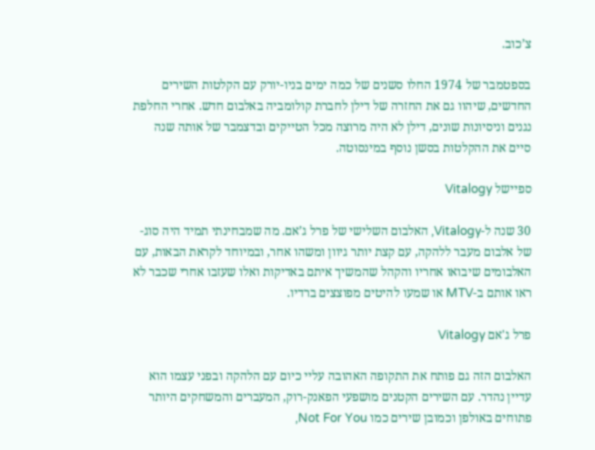צ’כוב.

בספטמבר של 1974 החלו סשנים של כמה ימים בניו-יורק עם הקלטות השירים החדשים, שיהוו גם את החזרה של דילן לחברת קולומביה באלבום חדש. אחרי החלפת נגנים וניסיונות שונים, דילן לא היה מרוצה מכל הטייקים ובדצמבר של אותה שנה סיים את ההקלטות בסשן נוסף במינסוטה.

ספיישל Vitalogy

30 שנה ל-Vitalogy, האלבום השלישי של פרל ג’אם. מה שמבחינתי תמיד היה סוג-של אלבום מעבר ללהקה, עם קצת יותר גיוון ומשהו אחר, ובמיוחד לקראת הבאות, עם האלבומים שיבואו אחריו והקהל שהמשיך איתם באדיקות ואלו שעזבו אחרי שכבר לא ראו אותם ב-MTV או שמעו להיטים מפוצצים ברדיו.

פרל ג'אם Vitalogy

האלבום הזה גם פותח את התקופה האהובה עליי כיום עם הלהקה ובפני עצמו הוא עדיין נהדר. עם השירים הקטנים מושפעי הפאנק-רוק, המעברים והמשחקים היותר פתוחים באולפן וכמובן שירים כמו Not For You,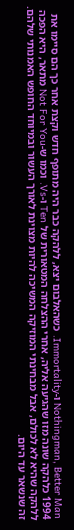Nothingman, Better Man ו-Immortality. כשהאלבום יצא, ללהקה כבר היה מתופף חדש וקצת אחר כך הם סיימו את 1994 כלהקה שונה מזו שהגיעה אליה, אחרי ההצלחה המטאורית של Ten ו-Vs. וכמו ש-Not For You מתאר, היא הפכה ללהקה שהיא לא לכולם, אבל מבחינתי המוזיקה המשיכה להיות מצוינת לאורך העשור ובמיוחד החופש האמנותי שלהם. זה שנשאר עד היום.